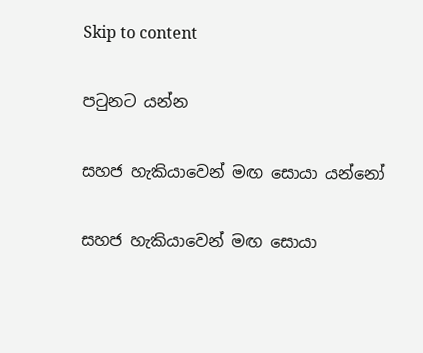Skip to content

පටුනට යන්න

සහජ හැකියාවෙන් මඟ සොයා යන්නෝ

සහජ හැකියාවෙන් මඟ සොයා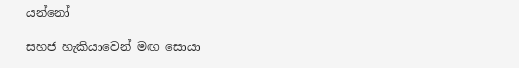යන්නෝ

සහජ හැකියාවෙන් මඟ සොයා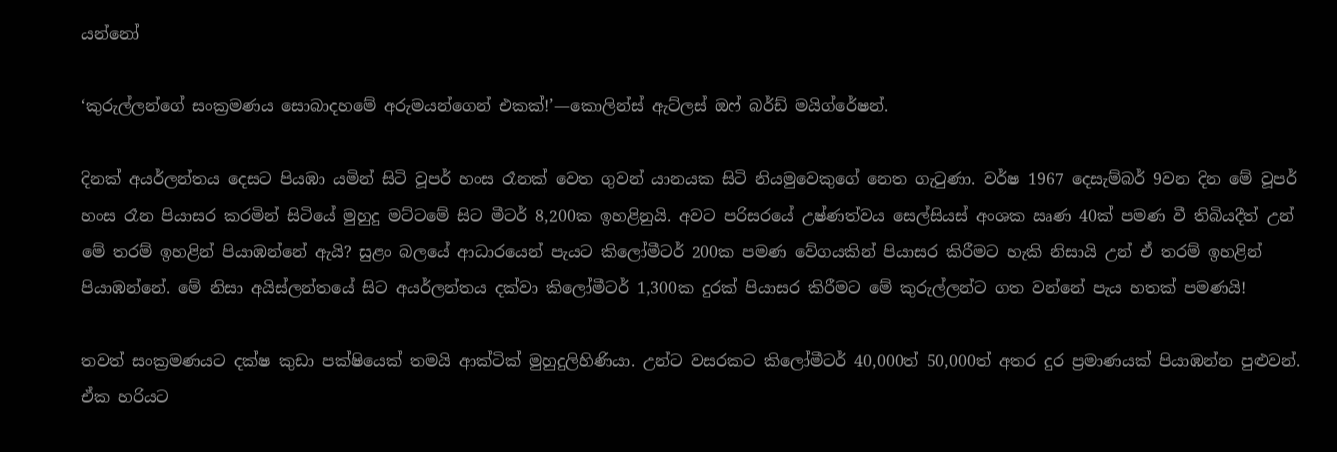යන්නෝ

‘කුරුල්ලන්ගේ සංක්‍රමණය සොබාදහමේ අරුමයන්ගෙන් එකක්!’—කොලින්ස් ඇට්ලස් ඔෆ් බර්ඩ් මයිග්රේෂන්.

දිනක් අයර්ලන්තය දෙසට පියඹා යමින් සිටි වූපර් හංස රෑනක් වෙත ගුවන් යානයක සිටි නියමුවෙකුගේ නෙත ගැටුණා. වර්ෂ 1967 දෙසැම්බර් 9වන දින මේ වූපර් හංස රෑන පියාසර කරමින් සිටියේ මුහුදු මට්ටමේ සිට මීටර් 8,200ක ඉහළිනුයි. අවට පරිසරයේ උෂ්ණත්වය සෙල්සියස් අංශක ඍණ 40ක් පමණ වී තිබියදීත් උන් මේ තරම් ඉහළින් පියාඹන්නේ ඇයි? සුළං බලයේ ආධාරයෙන් පැයට කිලෝමීටර් 200ක පමණ වේගයකින් පියාසර කිරීමට හැකි නිසායි උන් ඒ තරම් ඉහළින් පියාඹන්නේ. මේ නිසා අයිස්ලන්තයේ සිට අයර්ලන්තය දක්වා කිලෝමීටර් 1,300ක දුරක් පියාසර කිරීමට මේ කුරුල්ලන්ට ගත වන්නේ පැය හතක් පමණයි!

තවත් සංක්‍රමණයට දක්ෂ කුඩා පක්ෂියෙක් තමයි ආක්ටික් මුහුදුලිහිණියා. උන්ට වසරකට කිලෝමීටර් 40,000ත් 50,000ත් අතර දුර ප්‍රමාණයක් පියාඹන්න පුළුවන්. ඒක හරියට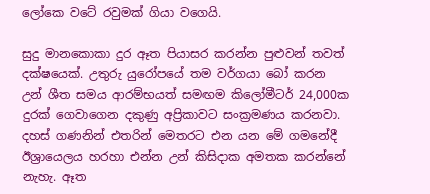ලෝකෙ වටේ රවුමක් ගියා වගෙයි.

සුදු මානකොකා දුර ඈත පියාසර කරන්න පුළුවන් තවත් දක්ෂයෙක්. උතුරු යුරෝපයේ තම වර්ගයා බෝ කරන උන් ශීත සමය ආරම්භයත් සමඟම කිලෝමීටර් 24,000ක දුරක් ගෙවාගෙන දකුණු අප්‍රිකාවට සංක්‍රමණය කරනවා. දහස් ගණනින් එතරින් මෙතරට එන යන මේ ගමනේදී ඊශ්‍රායෙලය හරහා එන්න උන් කිසිදාක අමතක කරන්නේ නැහැ. ඈත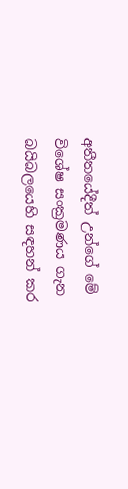අතීතයේදීත් උන්ගේ මේ විශේෂ සංක්‍රමණය ගැන බයිබලයෙහි සඳහන් කර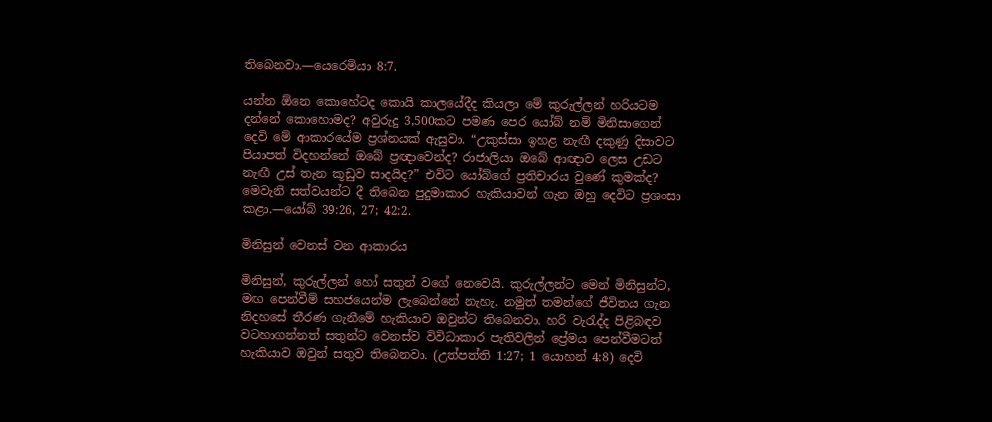තිබෙනවා.—යෙරෙමියා 8:7.

යන්න ඕනෙ කොහේටද කොයි කාලයේදීද කියලා මේ කුරුල්ලන් හරියටම දන්නේ කොහොමද? අවුරුදු 3,500කට පමණ පෙර යෝබ් නම් මිනිසාගෙන් දෙවි මේ ආකාරයේම ප්‍රශ්නයක් ඇසුවා. “උකුස්සා ඉහළ නැඟී දකුණු දිසාවට පියාපත් විදහන්නේ ඔබේ ප්‍රඥාවෙන්ද? රාජාලියා ඔබේ ආඥාව ලෙස උඩට නැඟී උස් තැන කූඩුව සාදයිද?” එවිට යෝබ්ගේ ප්‍රතිචාරය වුණේ කුමක්ද? මෙවැනි සත්වයන්ට දී තිබෙන පුදුමාකාර හැකියාවන් ගැන ඔහු දෙවිට ප්‍රශංසා කළා.—යෝබ් 39:26, 27; 42:2.

මිනිසුන් වෙනස් වන ආකාරය

මිනිසුන්, කුරුල්ලන් හෝ සතුන් වගේ නෙවෙයි. කුරුල්ලන්ට මෙන් මිනිසුන්ට, මඟ පෙන්වීම් සහජයෙන්ම ලැබෙන්නේ නැහැ. නමුත් තමන්ගේ ජීවිතය ගැන නිදහසේ තීරණ ගැනීමේ හැකියාව ඔවුන්ට තිබෙනවා. හරි වැරැද්ද පිළිබඳව වටහාගන්නත් සතුන්ට වෙනස්ව විවිධාකාර පැතිවලින් ප්‍රේමය පෙන්වීමටත් හැකියාව ඔවුන් සතුව තිබෙනවා. (උත්පත්ති 1:27; 1 යොහන් 4:8) දෙවි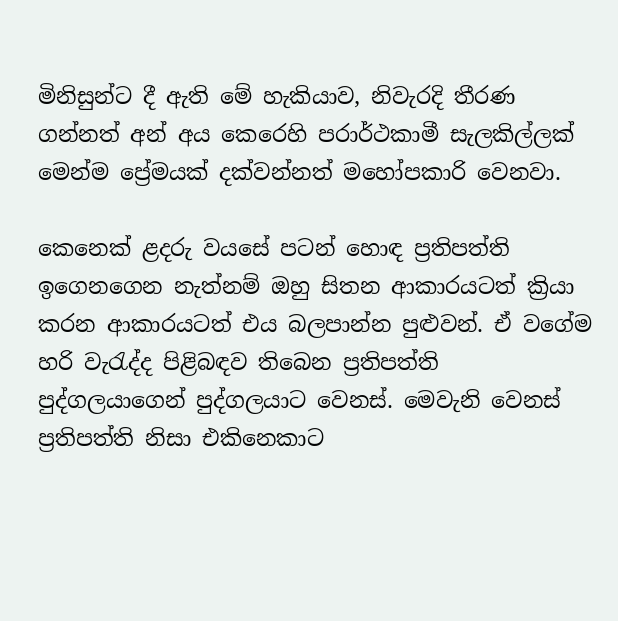මිනිසුන්ට දී ඇති මේ හැකියාව, නිවැරදි තීරණ ගන්නත් අන් අය කෙරෙහි පරාර්ථකාමී සැලකිල්ලක් මෙන්ම ප්‍රේමයක් දක්වන්නත් මහෝපකාරි වෙනවා.

කෙනෙක් ළදරු වයසේ පටන් හොඳ ප්‍රතිපත්ති ඉගෙනගෙන නැත්නම් ඔහු සිතන ආකාරයටත් ක්‍රියා කරන ආකාරයටත් එය බලපාන්න පුළුවන්. ඒ වගේම හරි වැරැද්ද පිළිබඳව තිබෙන ප්‍රතිපත්ති පුද්ගලයාගෙන් පුද්ගලයාට වෙනස්. මෙවැනි වෙනස් ප්‍රතිපත්ති නිසා එකිනෙකාට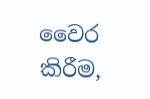වෛර කිරීම,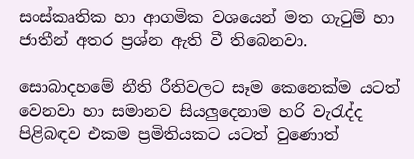සංස්කෘතික හා ආගමික වශයෙන් මත ගැටුම් හා ජාතීන් අතර ප්‍රශ්න ඇති වී තිබෙනවා.

සොබාදහමේ නීති රීතිවලට සෑම කෙනෙක්ම යටත් වෙනවා හා සමානව සියලුදෙනාම හරි වැරැද්ද පිළිබඳව එකම ප්‍රමිතියකට යටත් වුණොත්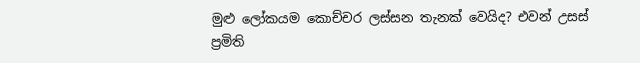මුළු ලෝකයම කොච්චර ලස්සන තැනක් වෙයිද? එවන් උසස් ප්‍රමිති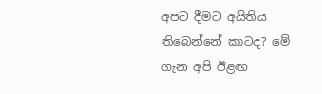අපට දීමට අයිතිය තිබෙන්නේ කාටද? මේ ගැන අපි ඊළඟ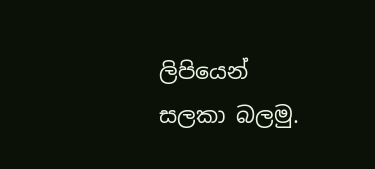ලිපියෙන් සලකා බලමු.